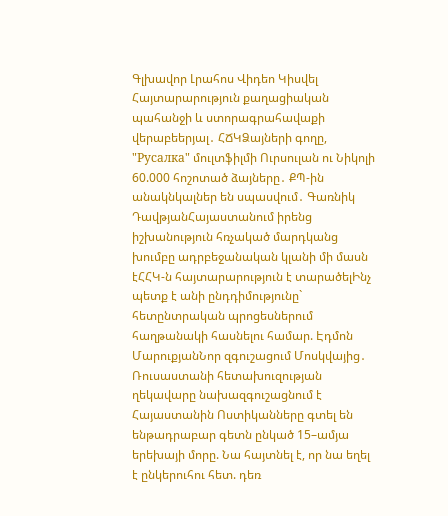Գլխավոր Լրահոս Վիդեո Կիսվել
Հայտարարություն քաղացիական պահանջի և ստորագրահավաքի վերաբեերյալ․ ՀՃԿՁայների գողը, "Русалка" մուլտֆիլմի Ուրսուլան ու Նիկոլի 60.000 հոշոտած ձայները․ ՔՊ-ին անակնկալներ են սպասվում․ Գառնիկ ԴավթյանՀայաստանում իրենց իշխանություն հռչակած մարդկանց խումբը ադրբեջանական կլանի մի մասն էՀՀԿ-ն հայտարարություն է տարածելԻնչ պետք է անի ընդդիմությունը` հետընտրական պրոցեսներում հաղթանակի հասնելու համար. Էդմոն ՄարուքյանՆոր զգուշացում Մոսկվայից․ Ռուսաստանի հետախուզության ղեկավարը նախազգուշացնում է Հայաստանին Ոստիկանները գտել են ենթադրաբար գետն ընկած 15–ամյա երեխայի մորը. Նա հայտնել է, որ նա եղել է ընկերուհու հետ. դեռ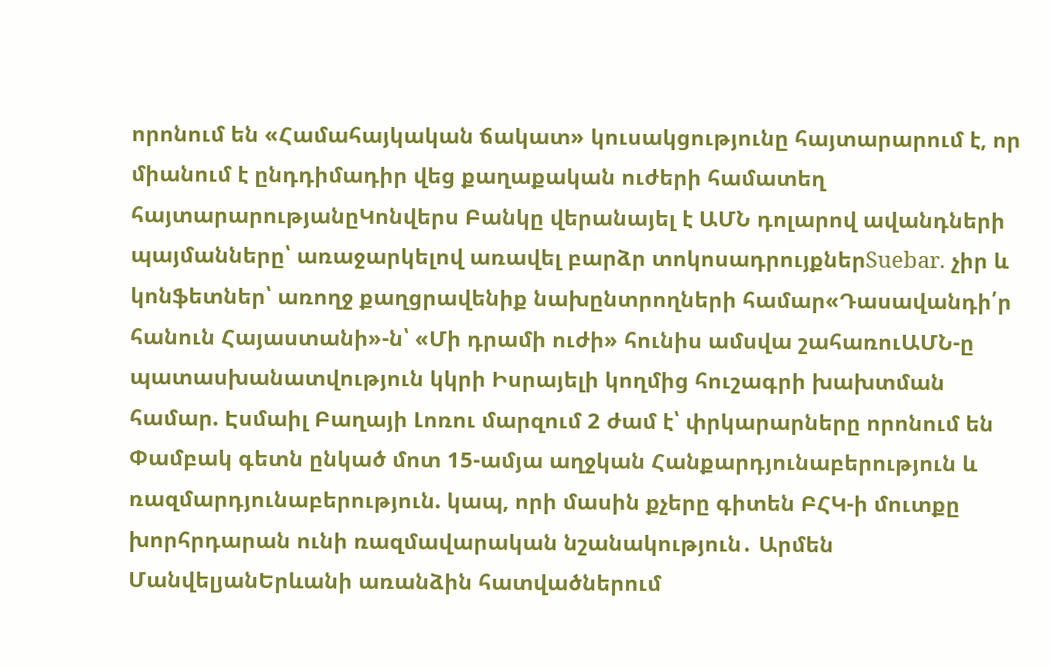որոնում են «Համահայկական ճակատ» կուսակցությունը հայտարարում է, որ միանում է ընդդիմադիր վեց քաղաքական ուժերի համատեղ հայտարարությանըԿոնվերս Բանկը վերանայել է ԱՄՆ դոլարով ավանդների պայմանները՝ առաջարկելով առավել բարձր տոկոսադրույքներSuebar. չիր և կոնֆետներ՝ առողջ քաղցրավենիք նախընտրողների համար«Դասավանդի՛ր հանուն Հայաստանի»-ն՝ «Մի դրամի ուժի» հունիս ամսվա շահառուԱՄՆ-ը պատասխանատվություն կկրի Իսրայելի կողմից հուշագրի խախտման համար. Էսմաիլ Բաղայի Լոռու մարզում 2 ժամ է՝ փրկարարները որոնում են Փամբակ գետն ընկած մոտ 15-ամյա աղջկան Հանքարդյունաբերություն և ռազմարդյունաբերություն. կապ, որի մասին քչերը գիտեն ԲՀԿ-ի մուտքը խորհրդարան ունի ռազմավարական նշանակություն․ Արմեն ՄանվելյանԵրևանի առանձին հատվածներում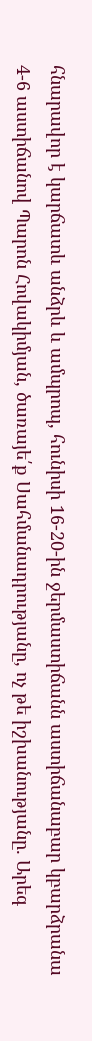հնարավոր է կարճատև անձրև և ամպրոպ, հունիսի 16-20-ին ջերմաստիճանն աստիճանաբար կբարձրանա 4-6 աստիճանով Պարոն Հովակիմյան, ծառայե՛ք Սահմանադրությանը, ոչ թե իշխանությանը․ Արեգ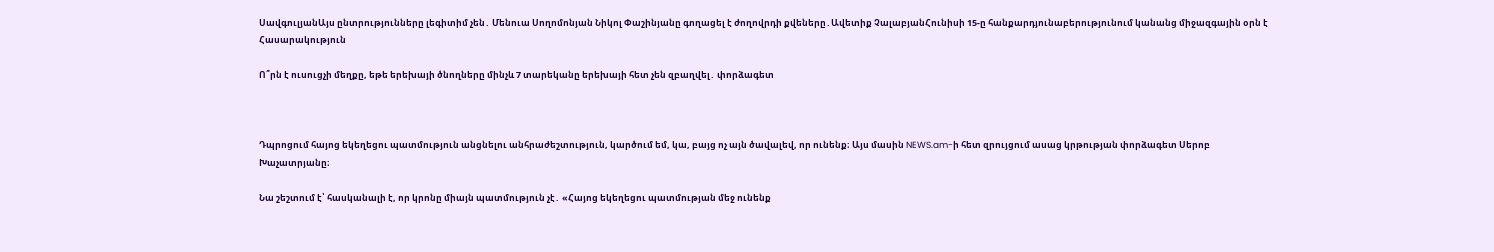ՍավգուլյանԱյս ընտրությունները լեգիտիմ չեն․ Մենուա Սողոմոնյան Նիկոլ Փաշինյանը գողացել է ժողովրդի քվեները․Ավետիք ՉալաբյանՀունիսի 15-ը հանքարդյունաբերությունում կանանց միջազգային օրն է
Հասարակություն

Ո՞րն է ուսուցչի մեղքը, եթե երեխայի ծնողները մինչև 7 տարեկանը երեխայի հետ չեն զբաղվել․ փորձագետ



Դպրոցում հայոց եկեղեցու պատմություն անցնելու անհրաժեշտություն, կարծում եմ, կա, բայց ոչ այն ծավալեվ, որ ունենք։ Այս մասին NEWS.am-ի հետ զրույցում ասաց կրթության փորձագետ Սերոբ Խաչատրյանը։

Նա շեշտում է՝ հասկանալի է, որ կրոնը միայն պատմություն չէ․ «Հայոց եկեղեցու պատմության մեջ ունենք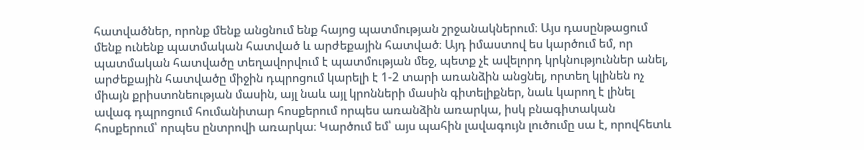հատվածներ, որոնք մենք անցնում ենք հայոց պատմության շրջանակներում։ Այս դասընթացում մենք ունենք պատմական հատված և արժեքային հատված։ Այդ իմաստով ես կարծում եմ, որ պատմական հատվածը տեղավորվում է պատմության մեջ, պետք չէ ավելորդ կրկնություններ անել, արժեքային հատվածը միջին դպրոցում կարելի է 1-2 տարի առանձին անցնել, որտեղ կլինեն ոչ միայն քրիստոնեության մասին, այլ նաև այլ կրոնների մասին գիտելիքներ, նաև կարող է լինել ավագ դպրոցում հումանիտար հոսքերում որպես առանձին առարկա, իսկ բնագիտական հոսքերում՝ որպես ընտրովի առարկա։ Կարծում եմ՝ այս պահին լավագույն լուծումը սա է, որովհետև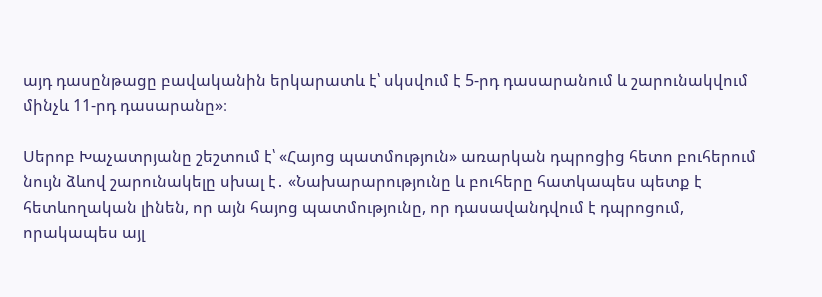այդ դասընթացը բավականին երկարատև է՝ սկսվում է 5-րդ դասարանում և շարունակվում մինչև 11-րդ դասարանը»։

Սերոբ Խաչատրյանը շեշտում է՝ «Հայոց պատմություն» առարկան դպրոցից հետո բուհերում նույն ձևով շարունակելը սխալ է․ «Նախարարությունը և բուհերը հատկապես պետք է հետևողական լինեն, որ այն հայոց պատմությունը, որ դասավանդվում է դպրոցում, որակապես այլ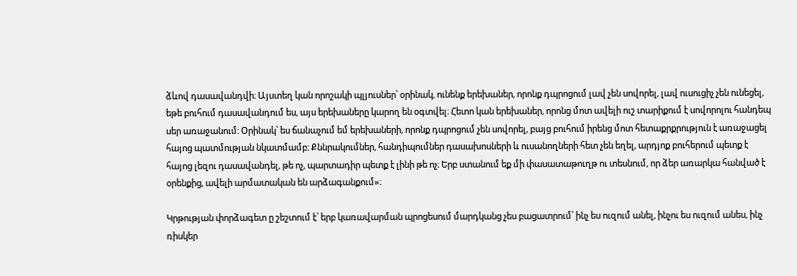ձևով դասավանդվի։ Այստեղ կան որոշակի պլյուսներ՝ օրինակ, ունենք երեխաներ, որոնք դպրոցում լավ չեն սովորել, լավ ուսուցիչ չեն ունեցել, եթե բուհում դասավանդում ես, այս երեխաները կարող են օգտվել։ Հետո կան երեխաներ, որոնց մոտ ավելի ուշ տարիքում է սովորոլու հանդեպ սեր առաջանում։ Օրինակ՝ ես ճանաչում եմ երեխաների, որոնք դպրոցում չեն սովորել, բայց բուհում իրենց մոտ հետաքրքրություն է առաջացել հայոց պատմության նկատմամբ։ Քննրակումներ, հանդիպումներ դասախոսների և ուսանողների հետ չեն եղել, արդյոք բուհերում պետք է հայոց լեզու դասավանդել, թե ոչ, պարտադիր պետք է լինի թե ոչ։ Երբ ստանում եք մի փասատաթուղթ ու տեսնում, որ ձեր առարկա հանված է օրենքից, ավելի արմատական են արձագանքում»։

Կրթության փորձագետ ը շեշտում է՝ երբ կառավարման պրոցեսում մարդկանց չես բացատրում՝ ինչ ես ուզում անել, ինչու ես ուզում անես, ինչ ռիսկեր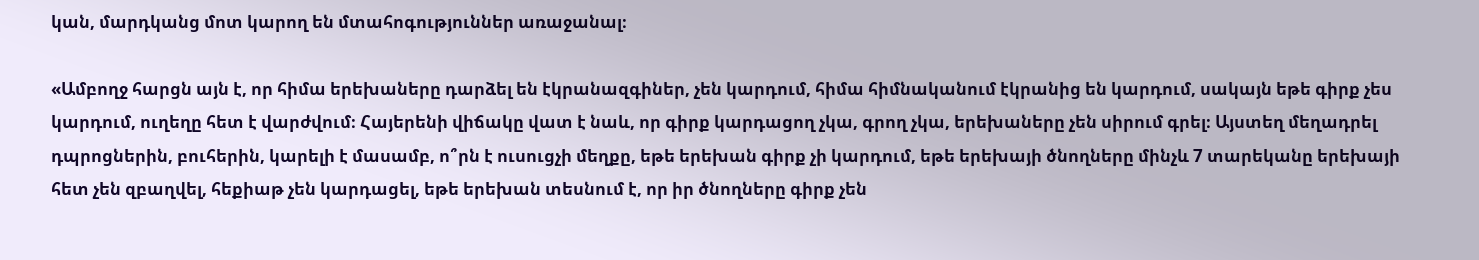կան, մարդկանց մոտ կարող են մտահոգություններ առաջանալ։

«Ամբողջ հարցն այն է, որ հիմա երեխաները դարձել են էկրանազգիներ, չեն կարդում, հիմա հիմնականում էկրանից են կարդում, սակայն եթե գիրք չես կարդում, ուղեղը հետ է վարժվում։ Հայերենի վիճակը վատ է նաև, որ գիրք կարդացող չկա, գրող չկա, երեխաները չեն սիրում գրել։ Այստեղ մեղադրել դպրոցներին, բուհերին, կարելի է մասամբ, ո՞րն է ուսուցչի մեղքը, եթե երեխան գիրք չի կարդում, եթե երեխայի ծնողները մինչև 7 տարեկանը երեխայի հետ չեն զբաղվել, հեքիաթ չեն կարդացել, եթե երեխան տեսնում է, որ իր ծնողները գիրք չեն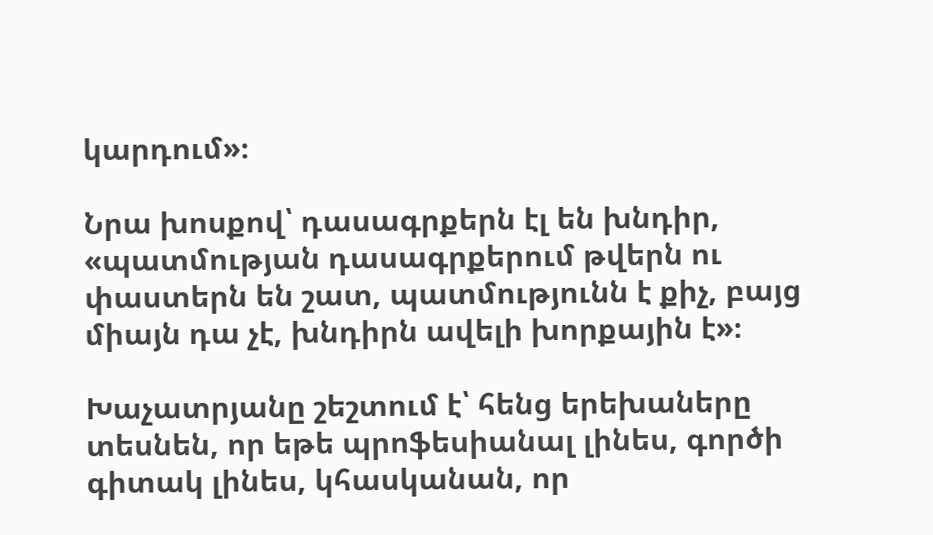կարդում»։

Նրա խոսքով՝ դասագրքերն էլ են խնդիր, «պատմության դասագրքերում թվերն ու փաստերն են շատ, պատմությունն է քիչ, բայց միայն դա չէ, խնդիրն ավելի խորքային է»։

Խաչատրյանը շեշտում է՝ հենց երեխաները տեսնեն, որ եթե պրոֆեսիանալ լինես, գործի գիտակ լինես, կհասկանան, որ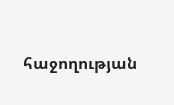հաջողության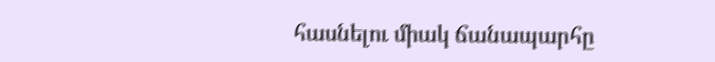հասնելու միակ ճանապարհը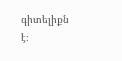գիտելիքն է։